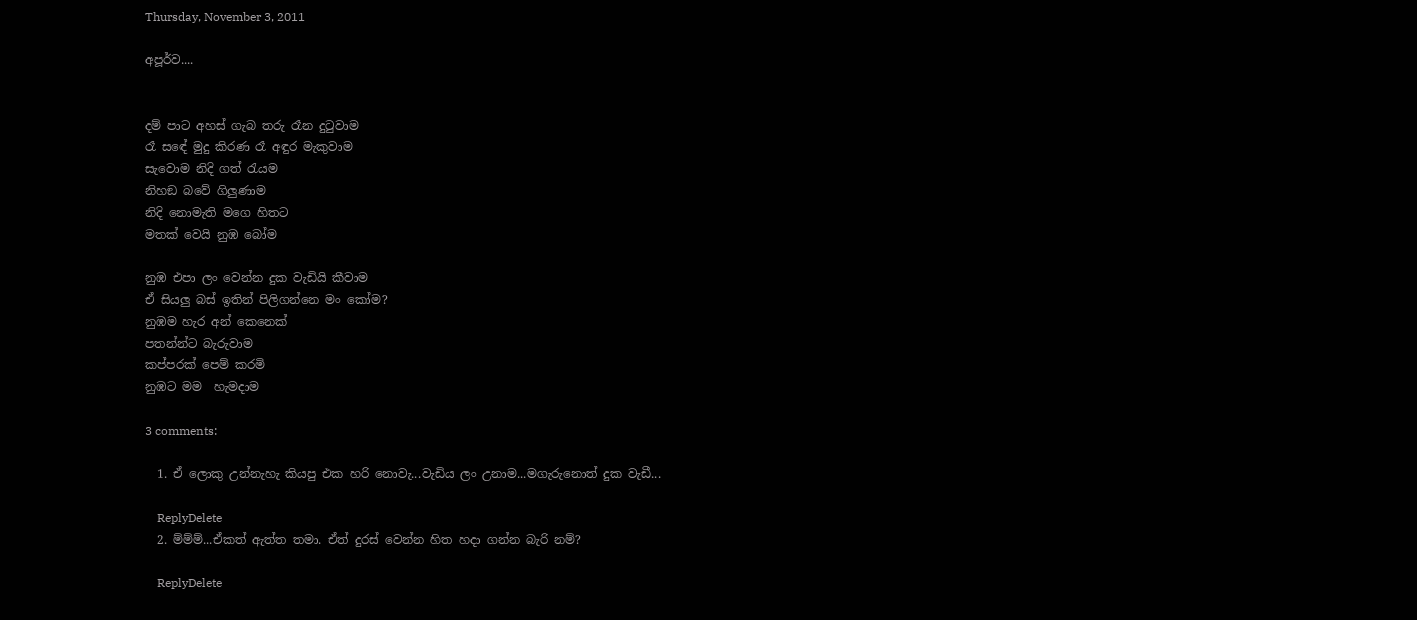Thursday, November 3, 2011

අපූර්ව....


දම් පාට අහස් ගැබ තරු රෑන දුටුවාම
රෑ සඳේ මුදු කිරණ රෑ අඳුර මැකුවාම
සැවොම නිදි ගත් රැයම
නිහඞ බවේ ගිලුණාම
නිදි නොමැති මගෙ හිතට
මතක් වෙයි නුඹ බෝම

නුඹ එපා ලං වෙන්න දුක වැඩියි කීවාම
ඒ සියලු බස් ඉතින් පිලිගන්නෙ මං කෝම?
නුඹම හැර අන් කෙනෙක්
පතන්න්ට බැරුවාම
කප්පරක් පෙම් කරමි
නුඹට මම  හැමදාම

3 comments:

  1. ඒ ලොකු උන්නැහැ කියපු එක හරි නොවැ...වැඩිය ලං උනාම...මගැරුනොත් දුක වැඩී...

    ReplyDelete
  2. ම්ම්ම්...ඒකත් ඇත්ත තමා. ඒත් දුරස් වෙන්න හිත හදා ගන්න බැරි නම්?

    ReplyDelete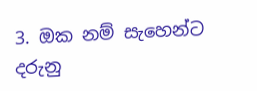3. ඔක නම් සැහෙන්ට දරුනු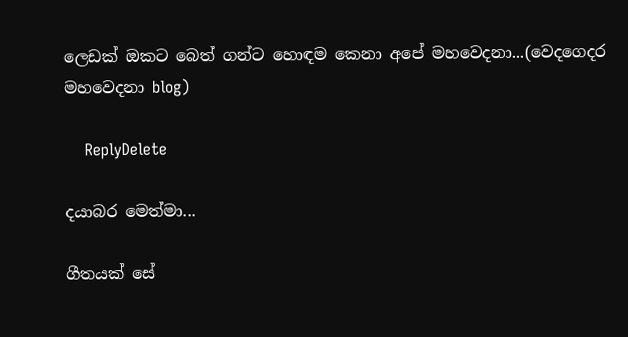ලෙඩක් ඔකට බෙත් ගන්ට හොඳම කෙනා අපේ මහවෙදනා...(වෙදගෙදර මහවෙදනා blog)

    ReplyDelete

දයාබර මෙත්මා...

ගීතයක් සේ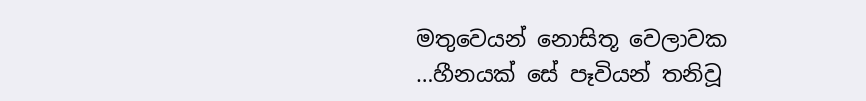මතුවෙයන් නොසිතූ වෙලාවක
…හීනයක් සේ පෑවියන් තනිවූ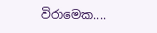විරාමෙක....